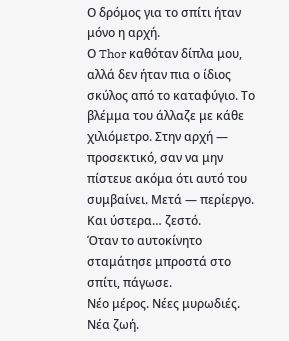Ο δρόμος για το σπίτι ήταν μόνο η αρχή.
Ο Thor καθόταν δίπλα μου, αλλά δεν ήταν πια ο ίδιος σκύλος από το καταφύγιο. Το βλέμμα του άλλαζε με κάθε χιλιόμετρο. Στην αρχή — προσεκτικό, σαν να μην πίστευε ακόμα ότι αυτό του συμβαίνει. Μετά — περίεργο. Και ύστερα… ζεστό.
Όταν το αυτοκίνητο σταμάτησε μπροστά στο σπίτι, πάγωσε.
Νέο μέρος. Νέες μυρωδιές. Νέα ζωή.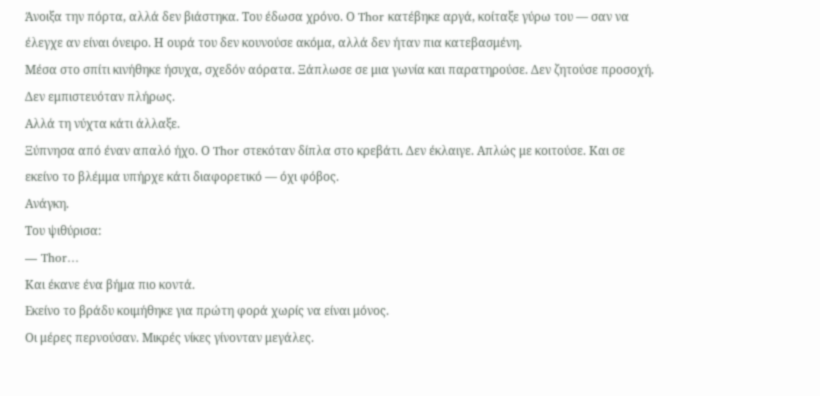Άνοιξα την πόρτα, αλλά δεν βιάστηκα. Του έδωσα χρόνο. Ο Thor κατέβηκε αργά, κοίταξε γύρω του — σαν να έλεγχε αν είναι όνειρο. Η ουρά του δεν κουνούσε ακόμα, αλλά δεν ήταν πια κατεβασμένη.
Μέσα στο σπίτι κινήθηκε ήσυχα, σχεδόν αόρατα. Ξάπλωσε σε μια γωνία και παρατηρούσε. Δεν ζητούσε προσοχή. Δεν εμπιστευόταν πλήρως.
Αλλά τη νύχτα κάτι άλλαξε.
Ξύπνησα από έναν απαλό ήχο. Ο Thor στεκόταν δίπλα στο κρεβάτι. Δεν έκλαιγε. Απλώς με κοιτούσε. Και σε εκείνο το βλέμμα υπήρχε κάτι διαφορετικό — όχι φόβος.
Ανάγκη.
Του ψιθύρισα:
— Thor…
Και έκανε ένα βήμα πιο κοντά.
Εκείνο το βράδυ κοιμήθηκε για πρώτη φορά χωρίς να είναι μόνος.
Οι μέρες περνούσαν. Μικρές νίκες γίνονταν μεγάλες.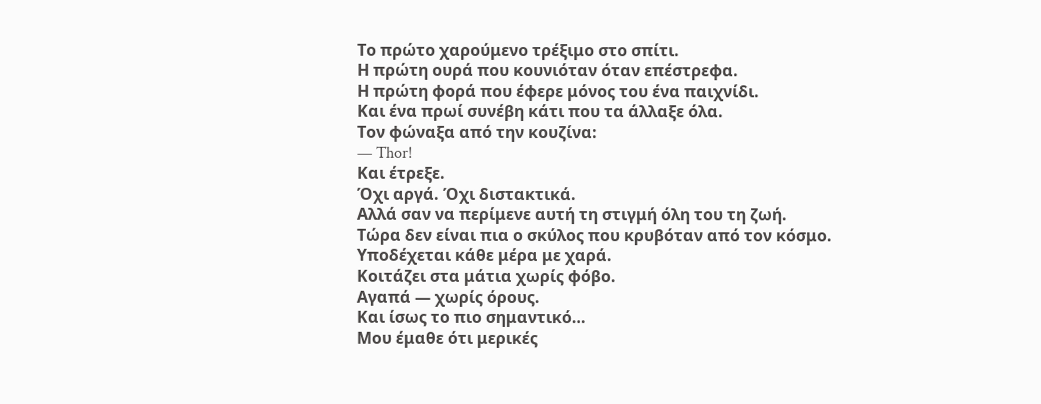Το πρώτο χαρούμενο τρέξιμο στο σπίτι.
Η πρώτη ουρά που κουνιόταν όταν επέστρεφα.
Η πρώτη φορά που έφερε μόνος του ένα παιχνίδι.
Και ένα πρωί συνέβη κάτι που τα άλλαξε όλα.
Τον φώναξα από την κουζίνα:
— Thor!
Και έτρεξε.
Όχι αργά. Όχι διστακτικά.
Αλλά σαν να περίμενε αυτή τη στιγμή όλη του τη ζωή.
Τώρα δεν είναι πια ο σκύλος που κρυβόταν από τον κόσμο.
Υποδέχεται κάθε μέρα με χαρά.
Κοιτάζει στα μάτια χωρίς φόβο.
Αγαπά — χωρίς όρους.
Και ίσως το πιο σημαντικό…
Μου έμαθε ότι μερικές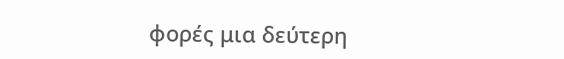φορές μια δεύτερη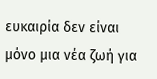ευκαιρία δεν είναι μόνο μια νέα ζωή για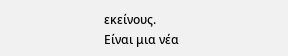εκείνους.
Είναι μια νέα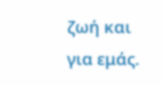ζωή και για εμάς.